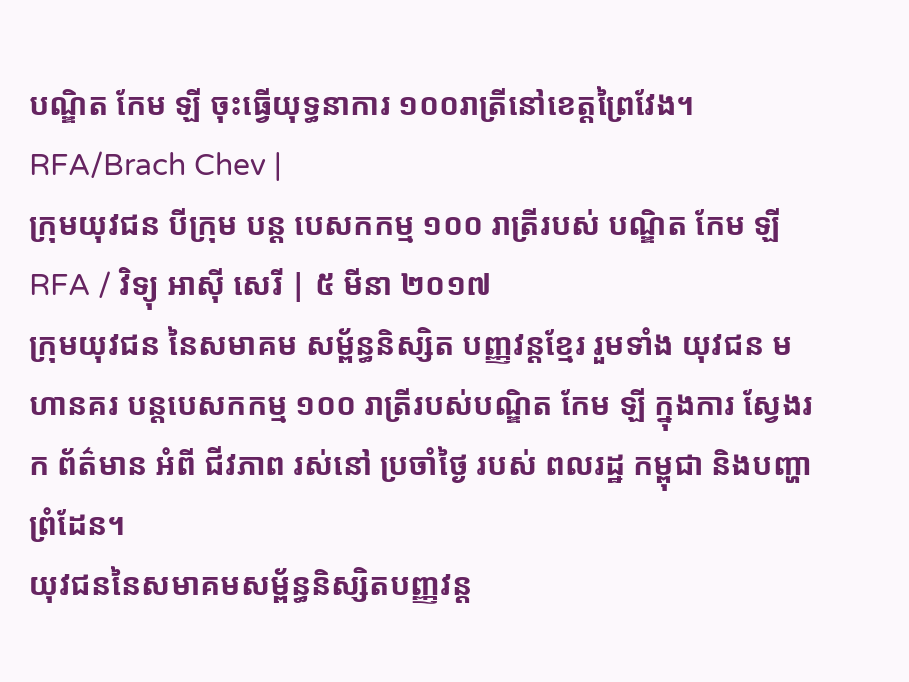បណ្ឌិត កែម ឡី ចុះធ្វើយុទ្ធនាការ ១០០រាត្រីនៅខេត្តព្រៃវែង។ RFA/Brach Chev |
ក្រុមយុវជន បីក្រុម បន្ត បេសកកម្ម ១០០ រាត្រីរបស់ បណ្ឌិត កែម ឡី
RFA / វិទ្យុ អាស៊ី សេរី | ៥ មីនា ២០១៧
ក្រុមយុវជន នៃសមាគម សម្ព័ន្ធនិស្សិត បញ្ញវន្តខ្មែរ រួមទាំង យុវជន មហានគរ បន្តបេសកកម្ម ១០០ រាត្រីរបស់បណ្ឌិត កែម ឡី ក្នុងការ ស្វែងរក ព័ត៌មាន អំពី ជីវភាព រស់នៅ ប្រចាំថ្ងៃ របស់ ពលរដ្ឋ កម្ពុជា និងបញ្ហា ព្រំដែន។
យុវជននៃសមាគមសម្ព័ន្ធនិស្សិតបញ្ញវន្ត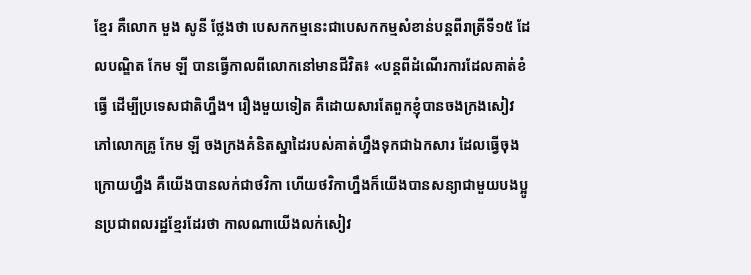ខ្មែរ គឺលោក មួង សូនី ថ្លែងថា បេសកកម្មនេះជាបេសកកម្មសំខាន់បន្តពីរាត្រីទី១៥ ដែលបណ្ឌិត កែម ឡី បានធ្វើកាលពីលោកនៅមានជីវិត៖ «បន្តពីដំណើរការដែលគាត់ខំធ្វើ ដើម្បីប្រទេសជាតិហ្នឹង។ រឿងមួយទៀត គឺដោយសារតែពួកខ្ញុំបានចងក្រងសៀវភៅលោកគ្រូ កែម ឡី ចងក្រងគំនិតស្នាដៃរបស់គាត់ហ្នឹងទុកជាឯកសារ ដែលធ្វើចុងក្រោយហ្នឹង គឺយើងបានលក់ជាថវិកា ហើយថវិកាហ្នឹងក៏យើងបានសន្យាជាមួយបងប្អូនប្រជាពលរដ្ឋខ្មែរដែរថា កាលណាយើងលក់សៀវ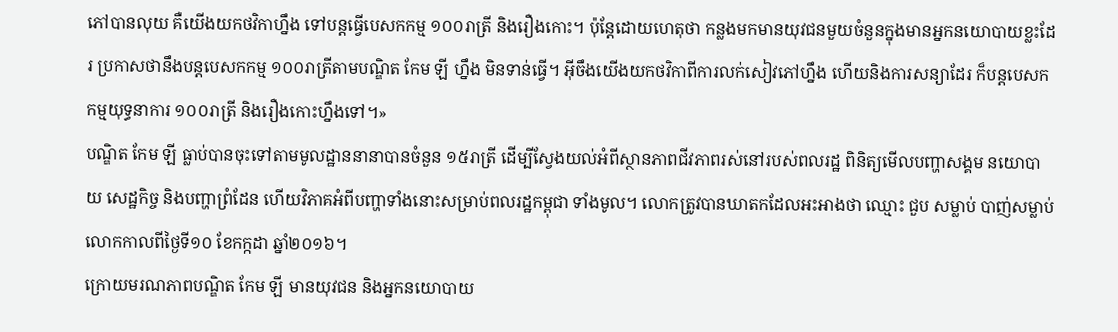ភៅបានលុយ គឺយើងយកថវិកាហ្នឹង ទៅបន្តធ្វើបេសកកម្ម ១០០រាត្រី និងរឿងកោះ។ ប៉ុន្តែដោយហេតុថា កន្លងមកមានយុវជនមួយចំនួនក្នុងមានអ្នកនយោបាយខ្លះដែរ ប្រកាសថានឹងបន្តបេសកកម្ម ១០០រាត្រីតាមបណ្ឌិត កែម ឡី ហ្នឹង មិនទាន់ធ្វើ។ អ៊ីចឹងយើងយកថវិកាពីការលក់សៀវភៅហ្នឹង ហើយនិងការសន្យាដែរ ក៏បន្តបេសកកម្មយុទ្ធនាការ ១០០រាត្រី និងរឿងកោះហ្នឹងទៅ។»
បណ្ឌិត កែម ឡី ធ្លាប់បានចុះទៅតាមមូលដ្ឋាននានាបានចំនួន ១៥រាត្រី ដើម្បីស្វែងយល់អំពីស្ថានភាពជីវភាពរស់នៅរបស់ពលរដ្ឋ ពិនិត្យមើលបញ្ហាសង្គម នយោបាយ សេដ្ឋកិច្ច និងបញ្ហាព្រំដែន ហើយវិភាគអំពីបញ្ហាទាំងនោះសម្រាប់ពលរដ្ឋកម្ពុជា ទាំងមូល។ លោកត្រូវបានឃាតកដែលអះអាងថា ឈ្មោះ ជួប សម្លាប់ បាញ់សម្លាប់លោកកាលពីថ្ងៃទី១០ ខែកក្កដា ឆ្នាំ២០១៦។
ក្រោយមរណភាពបណ្ឌិត កែម ឡី មានយុវជន និងអ្នកនយោបាយ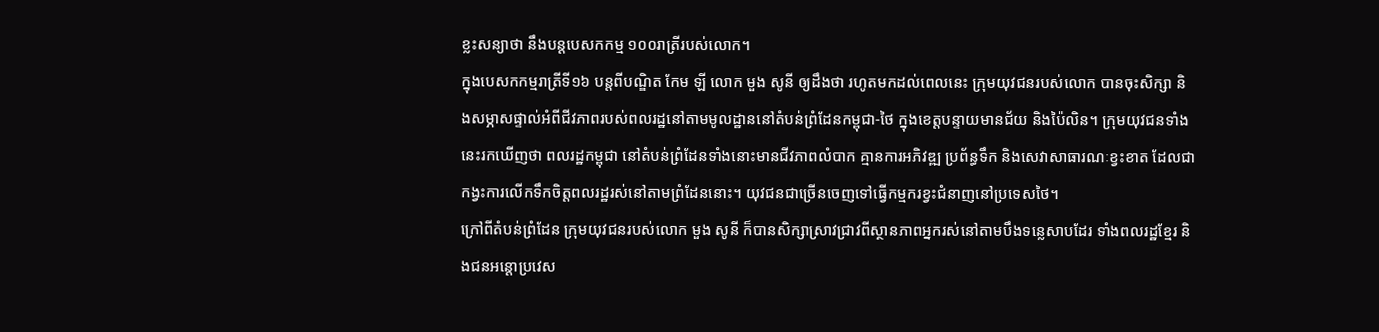ខ្លះសន្យាថា នឹងបន្តបេសកកម្ម ១០០រាត្រីរបស់លោក។
ក្នុងបេសកកម្មរាត្រីទី១៦ បន្តពីបណ្ឌិត កែម ឡី លោក មួង សូនី ឲ្យដឹងថា រហូតមកដល់ពេលនេះ ក្រុមយុវជនរបស់លោក បានចុះសិក្សា និងសម្ភាសផ្ទាល់អំពីជីវភាពរបស់ពលរដ្ឋនៅតាមមូលដ្ឋាននៅតំបន់ព្រំដែនកម្ពុជា-ថៃ ក្នុងខេត្តបន្ទាយមានជ័យ និងប៉ៃលិន។ ក្រុមយុវជនទាំងនេះរកឃើញថា ពលរដ្ឋកម្ពុជា នៅតំបន់ព្រំដែនទាំងនោះមានជីវភាពលំបាក គ្មានការអភិវឌ្ឍ ប្រព័ន្ធទឹក និងសេវាសាធារណៈខ្វះខាត ដែលជាកង្វះការលើកទឹកចិត្តពលរដ្ឋរស់នៅតាមព្រំដែននោះ។ យុវជនជាច្រើនចេញទៅធ្វើកម្មករខ្វះជំនាញនៅប្រទេសថៃ។
ក្រៅពីតំបន់ព្រំដែន ក្រុមយុវជនរបស់លោក មួង សូនី ក៏បានសិក្សាស្រាវជ្រាវពីស្ថានភាពអ្នករស់នៅតាមបឹងទន្លេសាបដែរ ទាំងពលរដ្ឋខ្មែរ និងជនអន្តោប្រវេស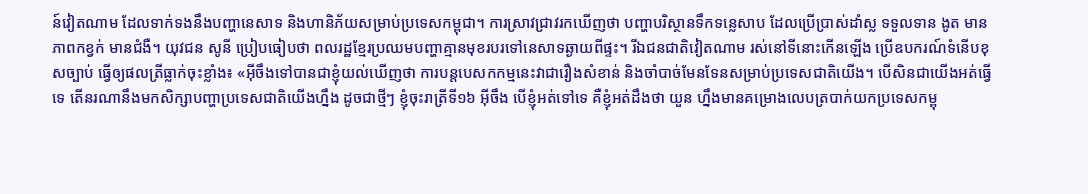ន៍វៀតណាម ដែលទាក់ទងនឹងបញ្ហានេសាទ និងហានិភ័យសម្រាប់ប្រទេសកម្ពុជា។ ការស្រាវជ្រាវរកឃើញថា បញ្ហាបរិស្ថានទឹកទន្លេសាប ដែលប្រើប្រាស់ដាំស្ល ទទួលទាន ងូត មានភាពកខ្វក់ មានជំងឺ។ យុវជន សូនី ប្រៀបធៀបថា ពលរដ្ឋខ្មែរប្រឈមបញ្ហាគ្មានមុខរបរទៅនេសាទឆ្ងាយពីផ្ទះ។ រីឯជនជាតិវៀតណាម រស់នៅទីនោះកើនឡើង ប្រើឧបករណ៍ទំនើបខុសច្បាប់ ធ្វើឲ្យផលត្រីធ្លាក់ចុះខ្លាំង៖ «អ៊ីចឹងទៅបានជាខ្ញុំយល់ឃើញថា ការបន្តបេសកកម្មនេះវាជារឿងសំខាន់ និងចាំបាច់មែនទែនសម្រាប់ប្រទេសជាតិយើង។ បើសិនជាយើងអត់ធ្វើទេ តើនរណានឹងមកសិក្សាបញ្ហាប្រទេសជាតិយើងហ្នឹង ដូចជាថ្មីៗ ខ្ញុំចុះរាត្រីទី១៦ អ៊ីចឹង បើខ្ញុំអត់ទៅទេ គឺខ្ញុំអត់ដឹងថា យួន ហ្នឹងមានគម្រោងលេបត្របាក់យកប្រទេសកម្ពុ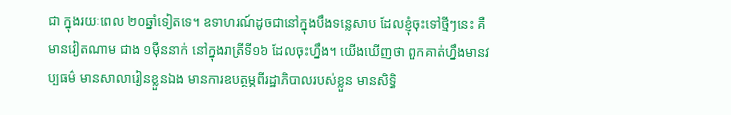ជា ក្នុងរយៈពេល ២០ឆ្នាំទៀតទេ។ ឧទាហរណ៍ដូចជានៅក្នុងបឹងទន្លេសាប ដែលខ្ញុំចុះទៅថ្មីៗនេះ គឺមានវៀតណាម ជាង ១ម៉ឺននាក់ នៅក្នុងរាត្រីទី១៦ ដែលចុះហ្នឹង។ យើងឃើញថា ពួកគាត់ហ្នឹងមានវប្បធម៌ មានសាលារៀនខ្លួនឯង មានការឧបត្ថម្ភពីរដ្ឋាភិបាលរបស់ខ្លួន មានសិទ្ធិ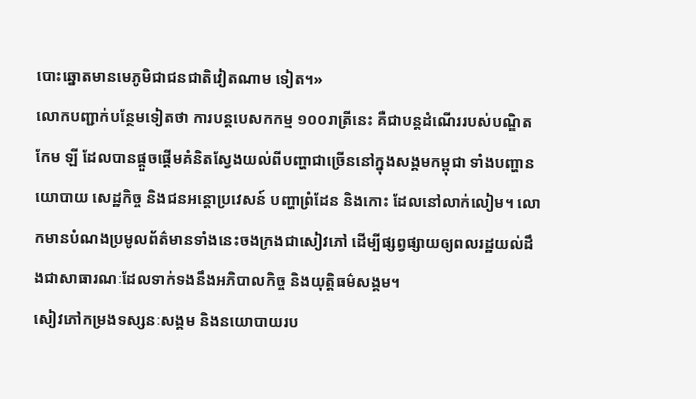បោះឆ្នោតមានមេភូមិជាជនជាតិវៀតណាម ទៀត។»
លោកបញ្ជាក់បន្ថែមទៀតថា ការបន្តបេសកកម្ម ១០០រាត្រីនេះ គឺជាបន្តដំណើររបស់បណ្ឌិត កែម ឡី ដែលបានផ្ដួចផ្ដើមគំនិតស្វែងយល់ពីបញ្ហាជាច្រើននៅក្នុងសង្គមកម្ពុជា ទាំងបញ្ហានយោបាយ សេដ្ឋកិច្ច និងជនអន្តោប្រវេសន៍ បញ្ហាព្រំដែន និងកោះ ដែលនៅលាក់លៀម។ លោកមានបំណងប្រមូលព័ត៌មានទាំងនេះចងក្រងជាសៀវភៅ ដើម្បីផ្សព្វផ្សាយឲ្យពលរដ្ឋយល់ដឹងជាសាធារណៈដែលទាក់ទងនឹងអភិបាលកិច្ច និងយុត្តិធម៌សង្គម។
សៀវភៅកម្រងទស្សនៈសង្គម និងនយោបាយរប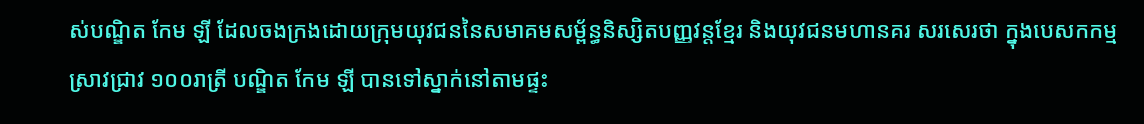ស់បណ្ឌិត កែម ឡី ដែលចងក្រងដោយក្រុមយុវជននៃសមាគមសម្ព័ន្ធនិស្សិតបញ្ញវន្តខ្មែរ និងយុវជនមហានគរ សរសេរថា ក្នុងបេសកកម្មស្រាវជ្រាវ ១០០រាត្រី បណ្ឌិត កែម ឡី បានទៅស្នាក់នៅតាមផ្ទះ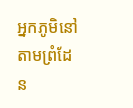អ្នកភូមិនៅតាមព្រំដែន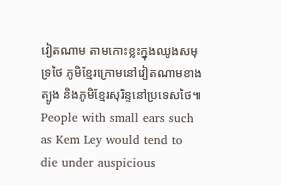វៀតណាម តាមកោះខ្លះក្នុងឈូងសមុទ្រថៃ ភូមិខ្មែរក្រោមនៅវៀតណាមខាងត្បូង និងភូមិខ្មែរសុរិន្ទនៅប្រទេសថៃ៕
People with small ears such as Kem Ley would tend to die under auspicious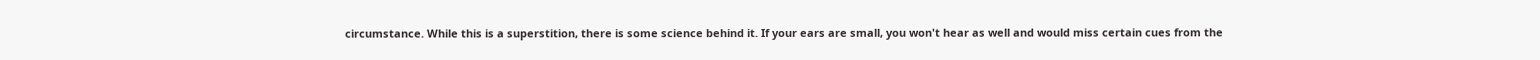circumstance. While this is a superstition, there is some science behind it. If your ears are small, you won't hear as well and would miss certain cues from the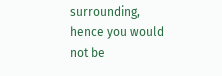surrounding, hence you would not be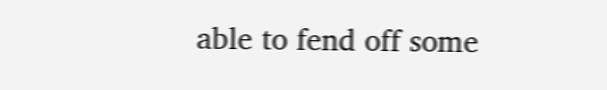able to fend off some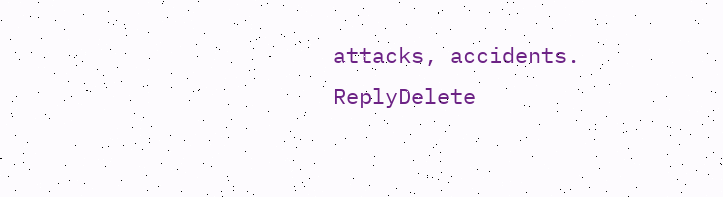attacks, accidents.
ReplyDelete